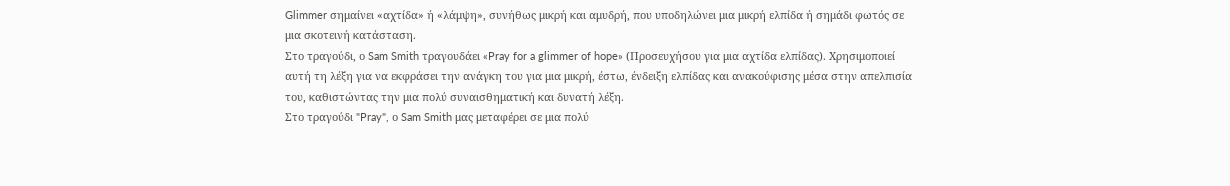Glimmer σημαίνει «αχτίδα» ή «λάμψη», συνήθως μικρή και αμυδρή, που υποδηλώνει μια μικρή ελπίδα ή σημάδι φωτός σε μια σκοτεινή κατάσταση.
Στο τραγούδι, ο Sam Smith τραγουδάει «Pray for a glimmer of hope» (Προσευχήσου για μια αχτίδα ελπίδας). Χρησιμοποιεί αυτή τη λέξη για να εκφράσει την ανάγκη του για μια μικρή, έστω, ένδειξη ελπίδας και ανακούφισης μέσα στην απελπισία του, καθιστώντας την μια πολύ συναισθηματική και δυνατή λέξη.
Στο τραγούδι "Pray", ο Sam Smith μας μεταφέρει σε μια πολύ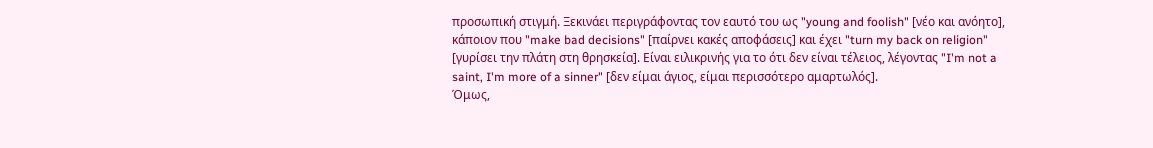προσωπική στιγμή. Ξεκινάει περιγράφοντας τον εαυτό του ως "young and foolish" [νέο και ανόητο], κάποιον που "make bad decisions" [παίρνει κακές αποφάσεις] και έχει "turn my back on religion" [γυρίσει την πλάτη στη θρησκεία]. Είναι ειλικρινής για το ότι δεν είναι τέλειος, λέγοντας "I'm not a saint, I'm more of a sinner" [δεν είμαι άγιος, είμαι περισσότερο αμαρτωλός].
Όμως,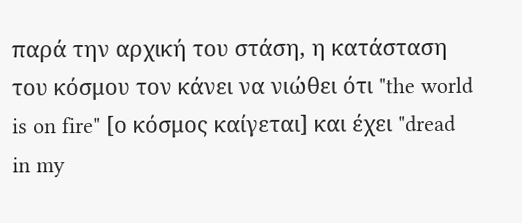παρά την αρχική του στάση, η κατάσταση του κόσμου τον κάνει να νιώθει ότι "the world is on fire" [ο κόσμος καίγεται] και έχει "dread in my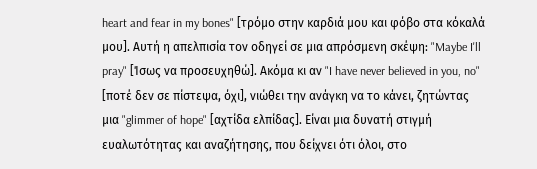heart and fear in my bones" [τρόμο στην καρδιά μου και φόβο στα κόκαλά μου]. Αυτή η απελπισία τον οδηγεί σε μια απρόσμενη σκέψη: "Maybe I'll pray" [Ίσως να προσευχηθώ]. Ακόμα κι αν "I have never believed in you, no" [ποτέ δεν σε πίστεψα, όχι], νιώθει την ανάγκη να το κάνει, ζητώντας μια "glimmer of hope" [αχτίδα ελπίδας]. Είναι μια δυνατή στιγμή ευαλωτότητας και αναζήτησης, που δείχνει ότι όλοι, στο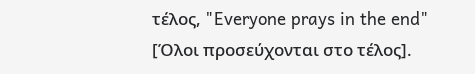τέλος, "Everyone prays in the end" [Όλοι προσεύχονται στο τέλος].